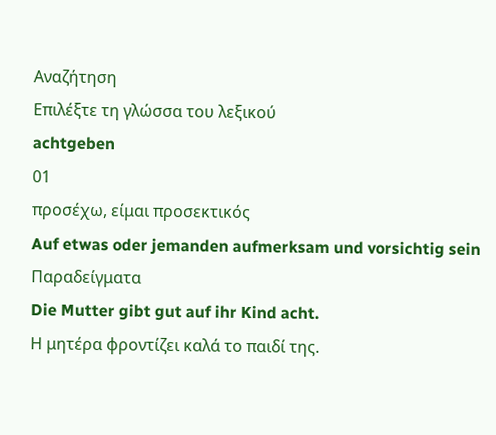Αναζήτηση
Επιλέξτε τη γλώσσα του λεξικού
achtgeben
01
προσέχω, είμαι προσεκτικός
Auf etwas oder jemanden aufmerksam und vorsichtig sein
Παραδείγματα
Die Mutter gibt gut auf ihr Kind acht.
Η μητέρα φροντίζει καλά το παιδί της.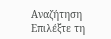Αναζήτηση
Επιλέξτε τη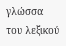γλώσσα του λεξικού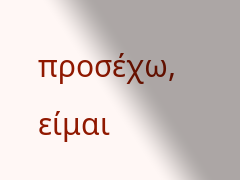προσέχω, είμαι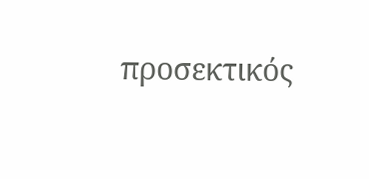προσεκτικός